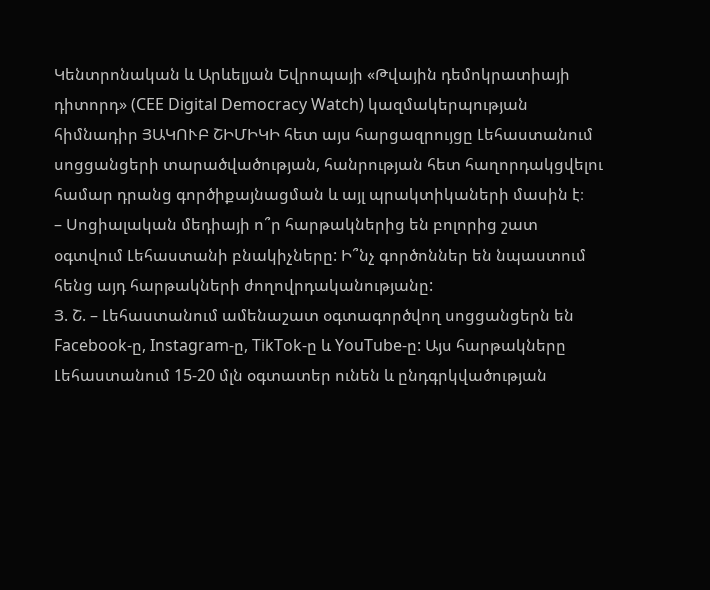Կենտրոնական և Արևելյան Եվրոպայի «Թվային դեմոկրատիայի դիտորդ» (CEE Digital Democracy Watch) կազմակերպության հիմնադիր ՅԱԿՈՒԲ ՇԻՄԻԿԻ հետ այս հարցազրույցը Լեհաստանում սոցցանցերի տարածվածության, հանրության հետ հաղորդակցվելու համար դրանց գործիքայնացման և այլ պրակտիկաների մասին է։
– Սոցիալական մեդիայի ո՞ր հարթակներից են բոլորից շատ օգտվում Լեհաստանի բնակիչները: Ի՞նչ գործոններ են նպաստում հենց այդ հարթակների ժողովրդականությանը:
Յ. Շ. – Լեհաստանում ամենաշատ օգտագործվող սոցցանցերն են Facebook-ը, Instagram-ը, TikTok-ը և YouTube-ը: Այս հարթակները Լեհաստանում 15-20 մլն օգտատեր ունեն և ընդգրկվածության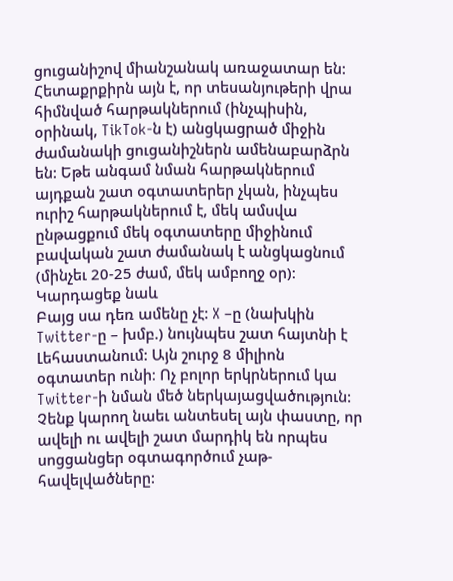ցուցանիշով միանշանակ առաջատար են:
Հետաքրքիրն այն է, որ տեսանյութերի վրա հիմնված հարթակներում (ինչպիսին, օրինակ, TikTok-ն է) անցկացրած միջին ժամանակի ցուցանիշներն ամենաբարձրն են: Եթե անգամ նման հարթակներում այդքան շատ օգտատերեր չկան, ինչպես ուրիշ հարթակներում է, մեկ ամսվա ընթացքում մեկ օգտատերը միջինում բավական շատ ժամանակ է անցկացնում (մինչեւ 20-25 ժամ, մեկ ամբողջ օր)։
Կարդացեք նաև
Բայց սա դեռ ամենը չէ: X –ը (նախկին Twitter-ը – խմբ.) նույնպես շատ հայտնի է Լեհաստանում: Այն շուրջ 8 միլիոն օգտատեր ունի։ Ոչ բոլոր երկրներում կա Twitter-ի նման մեծ ներկայացվածություն:
Չենք կարող նաեւ անտեսել այն փաստը, որ ավելի ու ավելի շատ մարդիկ են որպես սոցցանցեր օգտագործում չաթ-հավելվածները: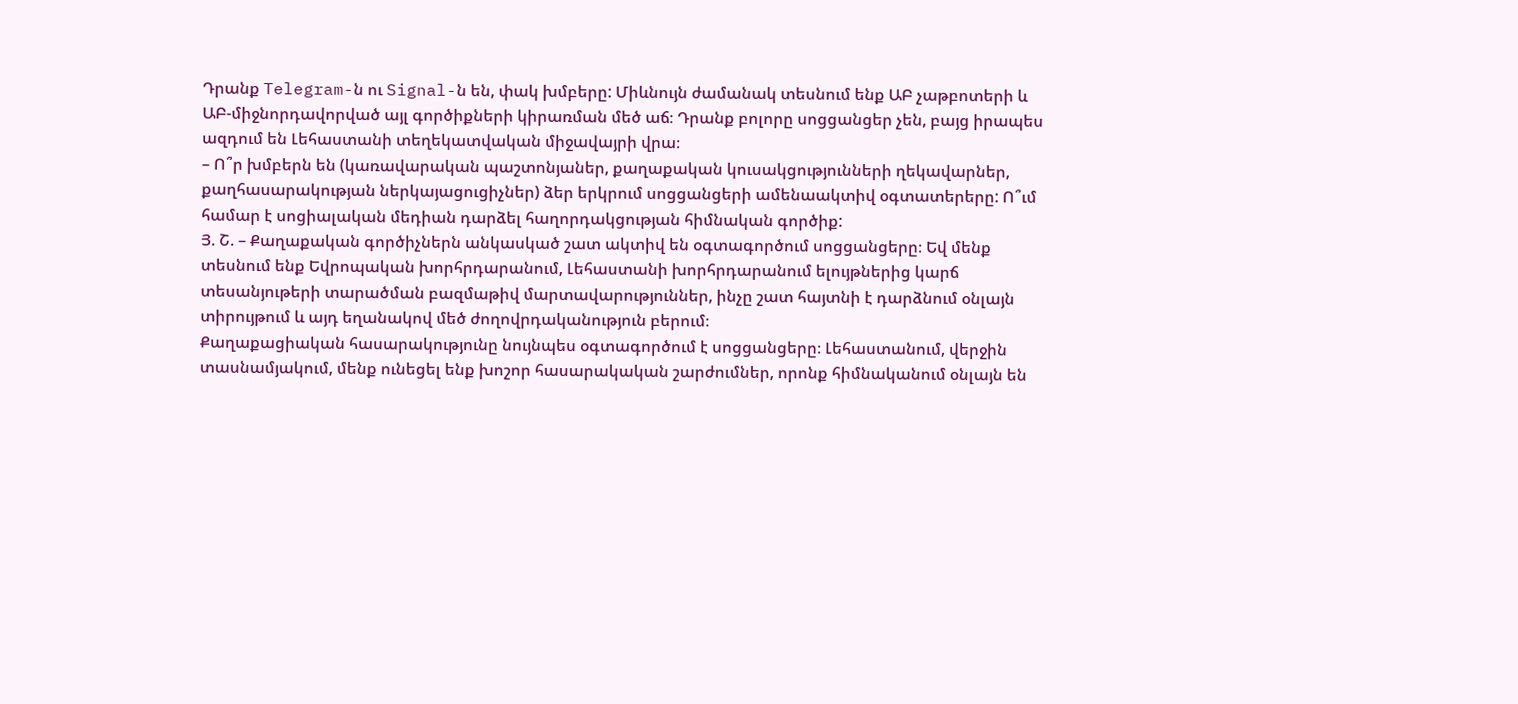Դրանք Telegram-ն ու Signal-ն են, փակ խմբերը: Միևնույն ժամանակ տեսնում ենք ԱԲ չաթբոտերի և ԱԲ-միջնորդավորված այլ գործիքների կիրառման մեծ աճ։ Դրանք բոլորը սոցցանցեր չեն, բայց իրապես ազդում են Լեհաստանի տեղեկատվական միջավայրի վրա։
– Ո՞ր խմբերն են (կառավարական պաշտոնյաներ, քաղաքական կուսակցությունների ղեկավարներ, քաղհասարակության ներկայացուցիչներ) ձեր երկրում սոցցանցերի ամենաակտիվ օգտատերերը: Ո՞ւմ համար է սոցիալական մեդիան դարձել հաղորդակցության հիմնական գործիք:
Յ. Շ. – Քաղաքական գործիչներն անկասկած շատ ակտիվ են օգտագործում սոցցանցերը։ Եվ մենք տեսնում ենք Եվրոպական խորհրդարանում, Լեհաստանի խորհրդարանում ելույթներից կարճ տեսանյութերի տարածման բազմաթիվ մարտավարություններ, ինչը շատ հայտնի է դարձնում օնլայն տիրույթում և այդ եղանակով մեծ ժողովրդականություն բերում։
Քաղաքացիական հասարակությունը նույնպես օգտագործում է սոցցանցերը։ Լեհաստանում, վերջին տասնամյակում, մենք ունեցել ենք խոշոր հասարակական շարժումներ, որոնք հիմնականում օնլայն են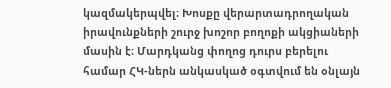կազմակերպվել։ Խոսքը վերարտադրողական իրավունքների շուրջ խոշոր բողոքի ակցիաների մասին է։ Մարդկանց փողոց դուրս բերելու համար ՀԿ-ներն անկասկած օգտվում են օնլայն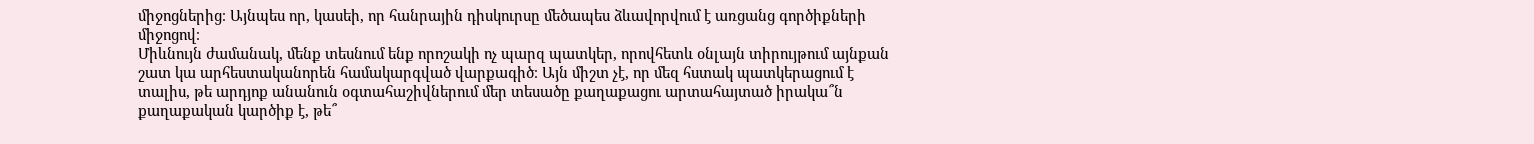միջոցներից։ Այնպես որ, կասեի, որ հանրային դիսկուրսը մեծապես ձևավորվում է առցանց գործիքների միջոցով։
Միևնույն ժամանակ, մենք տեսնում ենք որոշակի ոչ պարզ պատկեր, որովհետև օնլայն տիրույթում այնքան շատ կա արհեստականորեն համակարգված վարքագիծ։ Այն միշտ չէ, որ մեզ հստակ պատկերացում է տալիս, թե արդյոք անանուն օգտահաշիվներում մեր տեսածը քաղաքացու արտահայտած իրակա՞ն քաղաքական կարծիք է, թե՞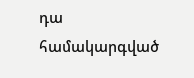դա համակարգված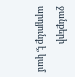ջանքերի արդյունք է, կամ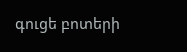գուցե բոտերի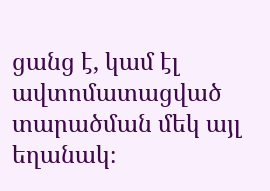ցանց է, կամ էլ ավտոմատացված տարածման մեկ այլ եղանակ։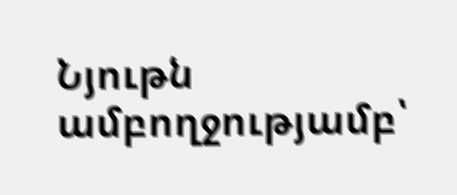Նյութն ամբողջությամբ՝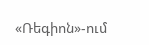«Ռեգիոն»-ում